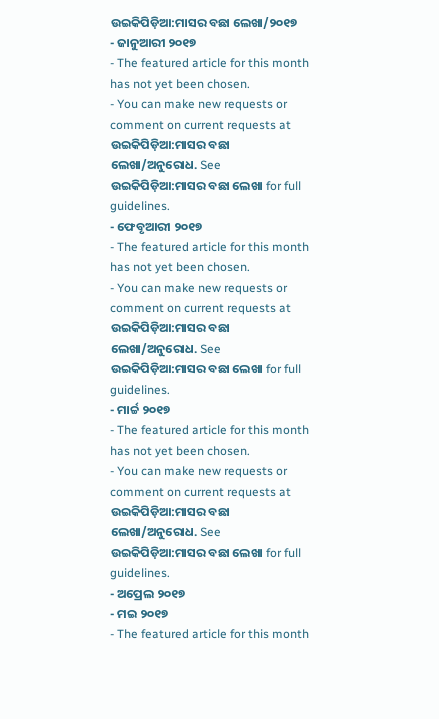ଉଇକିପିଡ଼ିଆ:ମାସର ବଛା ଲେଖା/୨୦୧୭
- ଜାନୁଆରୀ ୨୦୧୭
- The featured article for this month has not yet been chosen.
- You can make new requests or comment on current requests at ଉଇକିପିଡ଼ିଆ:ମାସର ବଛା ଲେଖା/ଅନୁରୋଧ. See ଉଇକିପିଡ଼ିଆ:ମାସର ବଛା ଲେଖା for full guidelines.
- ଫେବୃଆରୀ ୨୦୧୭
- The featured article for this month has not yet been chosen.
- You can make new requests or comment on current requests at ଉଇକିପିଡ଼ିଆ:ମାସର ବଛା ଲେଖା/ଅନୁରୋଧ. See ଉଇକିପିଡ଼ିଆ:ମାସର ବଛା ଲେଖା for full guidelines.
- ମାର୍ଚ୍ଚ ୨୦୧୭
- The featured article for this month has not yet been chosen.
- You can make new requests or comment on current requests at ଉଇକିପିଡ଼ିଆ:ମାସର ବଛା ଲେଖା/ଅନୁରୋଧ. See ଉଇକିପିଡ଼ିଆ:ମାସର ବଛା ଲେଖା for full guidelines.
- ଅପ୍ରେଲ ୨୦୧୭
- ମଇ ୨୦୧୭
- The featured article for this month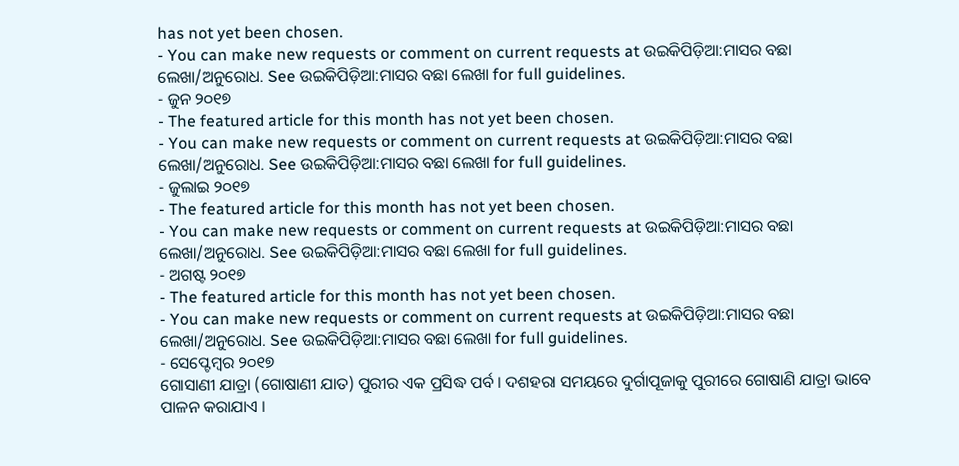has not yet been chosen.
- You can make new requests or comment on current requests at ଉଇକିପିଡ଼ିଆ:ମାସର ବଛା ଲେଖା/ଅନୁରୋଧ. See ଉଇକିପିଡ଼ିଆ:ମାସର ବଛା ଲେଖା for full guidelines.
- ଜୁନ ୨୦୧୭
- The featured article for this month has not yet been chosen.
- You can make new requests or comment on current requests at ଉଇକିପିଡ଼ିଆ:ମାସର ବଛା ଲେଖା/ଅନୁରୋଧ. See ଉଇକିପିଡ଼ିଆ:ମାସର ବଛା ଲେଖା for full guidelines.
- ଜୁଲାଇ ୨୦୧୭
- The featured article for this month has not yet been chosen.
- You can make new requests or comment on current requests at ଉଇକିପିଡ଼ିଆ:ମାସର ବଛା ଲେଖା/ଅନୁରୋଧ. See ଉଇକିପିଡ଼ିଆ:ମାସର ବଛା ଲେଖା for full guidelines.
- ଅଗଷ୍ଟ ୨୦୧୭
- The featured article for this month has not yet been chosen.
- You can make new requests or comment on current requests at ଉଇକିପିଡ଼ିଆ:ମାସର ବଛା ଲେଖା/ଅନୁରୋଧ. See ଉଇକିପିଡ଼ିଆ:ମାସର ବଛା ଲେଖା for full guidelines.
- ସେପ୍ଟେମ୍ବର ୨୦୧୭
ଗୋସାଣୀ ଯାତ୍ରା (ଗୋଷାଣୀ ଯାତ) ପୁରୀର ଏକ ପ୍ରସିଦ୍ଧ ପର୍ବ । ଦଶହରା ସମୟରେ ଦୁର୍ଗାପୂଜାକୁ ପୁରୀରେ ଗୋଷାଣି ଯାତ୍ରା ଭାବେ ପାଳନ କରାଯାଏ ।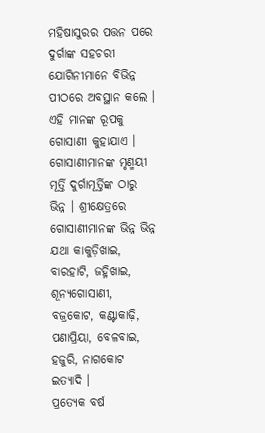ମହିଷାସୁରର ପତ୍ତନ ପରେ ଦୁର୍ଗାଙ୍କ ସହଚରୀ ଯୋଗିନୀମାନେ ବିଭିନ୍ନ ପୀଠରେ ଅବସ୍ଥାନ କଲେ । ଏହି ମାନଙ୍କ ରୂପକୁ ଗୋସାଣୀ କୁହାଯାଏ । ଗୋସାଣୀମାନଙ୍କ ମୃଣ୍ମୟୀ ମୂର୍ତ୍ତି ଦୁର୍ଗାମୂର୍ତ୍ତିଙ୍କ ଠାରୁ ଭିନ୍ନ । ଶ୍ରୀକ୍ଷେତ୍ରରେ ଗୋସାଣୀମାନଙ୍କ ଭିନ୍ନ ଭିନ୍ନ ଯଥା କାକୁଡ଼ିଖାଇ, ବାରହାଟି, ଜହ୍ନିଖାଇ, ଶୂନ୍ୟଗୋସାଣୀ, ବଜ୍ରକୋଟ, କଣ୍ଟାକାଢ଼ି, ପଣାପ୍ରିୟା, ବେଳବାଇ, ହଜୁରି, ନାଗକୋଟ ଇତ୍ୟାଦି ।
ପ୍ରତ୍ୟେକ ବର୍ଷ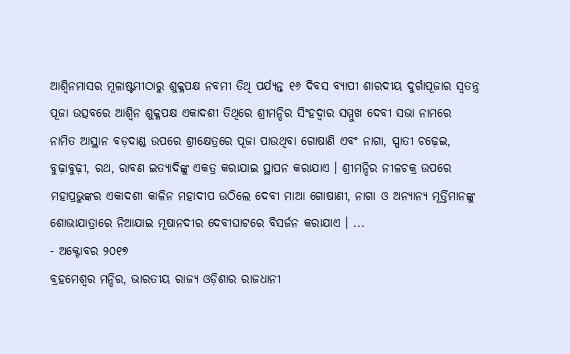ଆଶ୍ଵିନମାସର ମୂଳାଷ୍ଟମୀଠାରୁ ଶୁକ୍ଳପକ୍ଷ ନବମୀ ତିଥି ପର୍ଯ୍ୟନ୍ତ ୧୬ ଦିବସ ବ୍ୟାପୀ ଶାରଦୀୟ ଦୁର୍ଗାପୂଜାର ସ୍ଵତନ୍ତ୍ର ପୂଜା ଉତ୍ସବରେ ଆଶ୍ଵିନ ଶୁକ୍ଳପକ୍ଷ ଏକାଦଶୀ ତିଥିରେ ଶ୍ରୀମନ୍ଦିର ସିଂହଦ୍ଵାର ସମ୍ମୁଖ ଦେବୀ ସଭା ନାମରେ ନାମିତ ଆସ୍ଥାନ ବଡ଼ଦାଣ୍ଡ ଉପରେ ଶ୍ରୀକ୍ଷେତ୍ରରେ ପୂଜା ପାଉଥିବା ଗୋଷାଣି ଏବଂ ନାଗା, ସ୍ପାତୀ ଚଢ଼େଇ, ବୁଢ଼ାବୁଢ଼ୀ, ରଥ, ରାବଣ ଇତ୍ୟାଦିଙ୍କୁ ଏକତ୍ର କରାଯାଇ ସ୍ଥାପନ କରାଯାଏ । ଶ୍ରୀମନ୍ଦିର ନୀଳଚକ୍ର ଉପରେ ମହାପ୍ରଭୁଙ୍କର ଏକାଦଶୀ କାଳିନ ମହାଦୀପ ଉଠିଲେ ଦେବୀ ମାଆ ଗୋଷାଣୀ, ନାଗା ଓ ଅନ୍ୟାନ୍ୟ ମୂର୍ତ୍ତିମାନଙ୍କୁ ଶୋଭାଯାତ୍ରାରେ ନିଆଯାଇ ମୂଷାନଦୀର ଦେବୀଘାଟରେ ବିସର୍ଜନ କରାଯାଏ । ...
- ଅକ୍ଟୋବର ୨୦୧୭
ବ୍ରହମେଶ୍ଵର ମନ୍ଦିର, ଭାରତୀୟ ରାଜ୍ୟ ଓଡ଼ିଶାର ରାଜଧାନୀ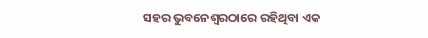ସହର ଭୁବନେଶ୍ୱରଠାରେ ରହିଥିବା ଏକ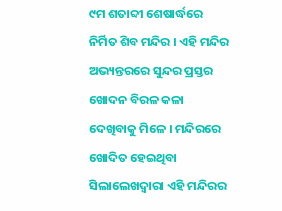୯ମ ଶତାବ୍ଦୀ ଶେଷାର୍ଦ୍ଧରେ ନିର୍ମିତ ଶିବ ମନ୍ଦିର । ଏହି ମନ୍ଦିର ଅଭ୍ୟନ୍ତରରେ ସୁନ୍ଦର ପ୍ରସ୍ତର ଖୋଦନ ବିରଳ କଳା ଦେଖିବାକୁ ମିଳେ । ମନ୍ଦିରରେ ଖୋଦିତ ହେଇଥିବା ସିଲାଲେଖଦ୍ଵାରା ଏହି ମନ୍ଦିରର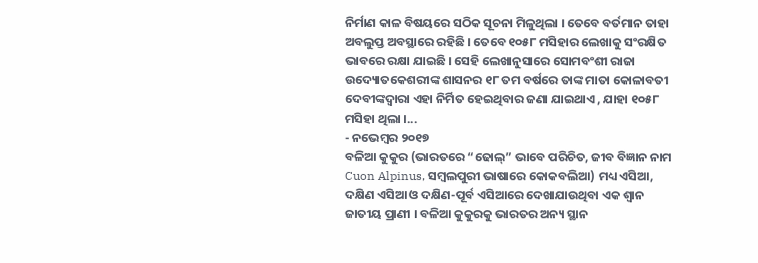ନିର୍ମାଣ କାଳ ବିଷୟରେ ସଠିକ ସୂଚନା ମିଳୁଥିଲା । ତେବେ ବର୍ତମାନ ତାହା ଅବଲୁପ୍ତ ଅବସ୍ଥାରେ ରହିଛି । ତେବେ ୧୦୫୮ ମସିହାର ଲେଖାକୁ ସଂରକ୍ଷିତ ଭାବରେ ରକ୍ଷା ଯାଇଛି । ସେହି ଲେଖାନୁସାରେ ସୋମବଂଶୀ ରାଜା ଉଦ୍ୟୋତକେଶରୀଙ୍କ ଶାସନର ୧୮ ତମ ବର୍ଷରେ ତାଙ୍କ ମାତା କୋଳାବତୀ ଦେବୀଙ୍କଦ୍ଵାରା ଏହା ନିର୍ମିତ ହେଇଥିବାର ଜଣା ଯାଇଥାଏ , ଯାହା ୧୦୫୮ ମସିହା ଥିଲା ।...
- ନଭେମ୍ବର ୨୦୧୭
ବଳିଆ କୁକୁର (ଭାରତରେ “ଢୋଲ୍” ଭାବେ ପରିଚିତ, ଜୀବ ବିଜ୍ଞାନ ନାମ Cuon Alpinus, ସମ୍ଵଲପୁରୀ ଭାଷାରେ କୋକବଲିଆ) ମଧ୍ୟ ଏସିଆ, ଦକ୍ଷିଣ ଏସିଆ ଓ ଦକ୍ଷିଣ-ପୂର୍ବ ଏସିଆରେ ଦେଖାଯାଉଥିବା ଏକ ଶ୍ଵାନ ଜାତୀୟ ପ୍ରାଣୀ । ବଳିଆ କୁକୁରକୁ ଭାରତର ଅନ୍ୟ ସ୍ଥାନ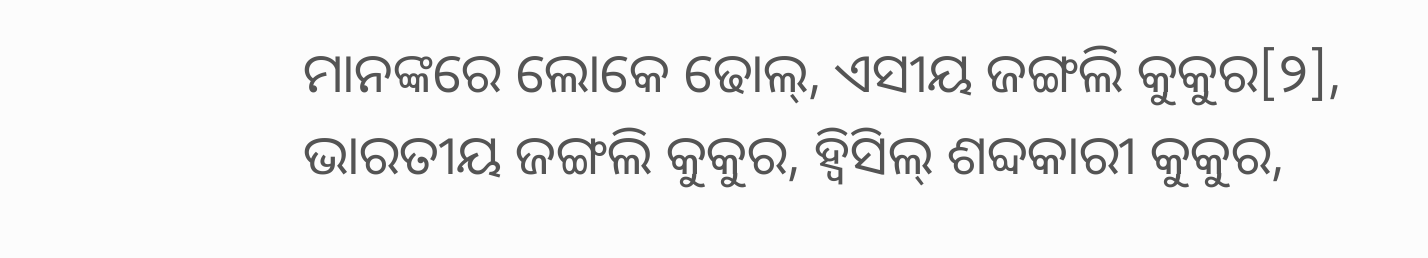ମାନଙ୍କରେ ଲୋକେ ଢୋଲ୍, ଏସୀୟ ଜଙ୍ଗଲି କୁକୁର[୨], ଭାରତୀୟ ଜଙ୍ଗଲି କୁକୁର, ହ୍ଵିସିଲ୍ ଶବ୍ଦକାରୀ କୁକୁର,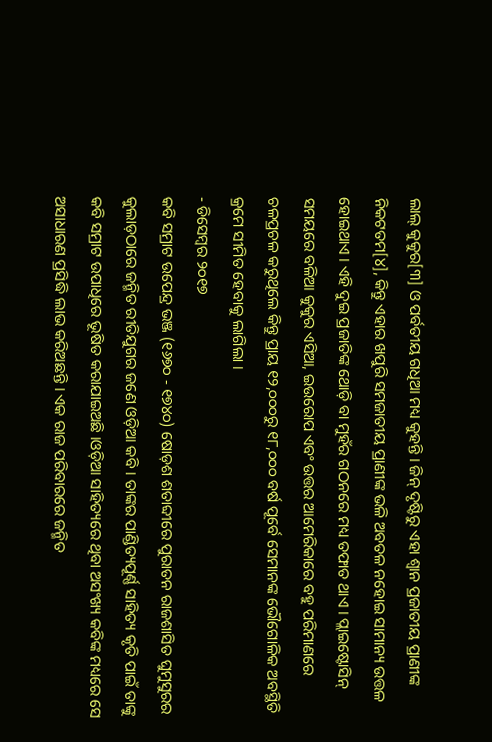ଲାଲ୍ କୁକୁର[୩] ଓ ପର୍ବତୀୟ ଗଧିଆ ମଧ୍ୟ କୁହନ୍ତି । ଜିନ୍ ଦୃଷ୍ଟିରୁ ଏହା ଶ୍ଵାନ ପ୍ରଜାତୀୟ ପ୍ରାଣୀଙ୍କ ନିକଟତମ[୪], କିନ୍ତୁ ଏହାର ଖପୁରି ସମଜାତୀୟ ପ୍ରାଣୀଙ୍କ ଭଳି ଅବତଳ ନହୋଇ ସାମାନ୍ୟ ଉତ୍ତଳ ହୋଇଥାଏ । ଏହି ଦୁଇ ପ୍ରଜାତିଙ୍କ ଥୋଡ଼ି ବା ମୁହଁର ଗଠନରେ ମଧ୍ୟ ତଫାତ ଥାଏ । ପ୍ଲାଇଷ୍ଟୋସିନ୍ ସମୟରେ ବଳିଆ କୁକୁର ଏସିଆ, ଇଉରୋପ ଏବଂ ଉତ୍ତର ଆମେରିକାରେ ବହୁ ପରିମାଣରେ ଚଳପ୍ରଚଳ କରୁଥିଲେ କିନ୍ତୁ ପ୍ରାୟ ୧୨,୦୦୦ରୁ ୧୮,୦୦୦ ବର୍ଷ ପୂର୍ବେ ସେମାନଙ୍କ ଭୌଗୋଳିକ ଅବସ୍ଥିତି କ୍ରମେ ସୀମିତ ହେବାକୁ ଲାଗିଲା ।
- ଡିସେମ୍ବର ୨୦୧୭
କବି ସମ୍ରାଟ ଉପେନ୍ଦ୍ର ଭଞ୍ଜ (୧୬୭୦ - ୧୭୪୦) ଷୋଡ଼ଶ ଶତାବ୍ଦୀରେ ପୁରାତନ ରାଜଶାସିତ ଘୁମୁସୁରର କୁଲାଡ଼ଠାରେ ଜନ୍ମିତ ରୀତିଯୁଗର ଜଣେ ଓଡ଼ିଆ କବି । ତାଙ୍କର ପାଣ୍ଡିତ୍ୟପୂର୍ଣ୍ଣ ସାହିତ୍ୟ କୃତି ପାଇଁ ତାଙ୍କୁ କବି ସମ୍ରାଟ ଉପାଧିରେ ଭୂଷିତ କରାଯାଇଅଛି ।ଓଡ଼ିଆ ସାହିତ୍ୟରେ ଥିବା ଅସଂଖ୍ୟ କବିଙ୍କ ମଧ୍ୟରେ ସେ ଅସାଧାରଣ ପ୍ରସିଦ୍ଧି ଲାଭ କରିଅଛନ୍ତି । ଏକ ରାଜ ପରିବାରରେ ଜନ୍ମିତ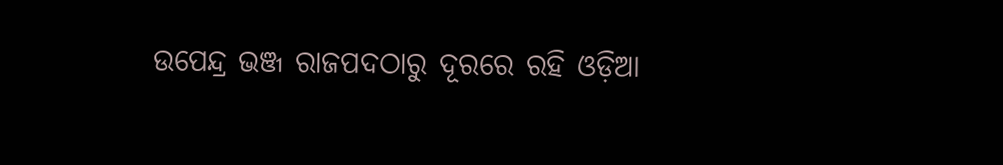ଉପେନ୍ଦ୍ର ଭଞ୍ଜ ରାଜପଦଠାରୁ ଦୂରରେ ରହି ଓଡ଼ିଆ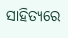ସାହିତ୍ୟରେ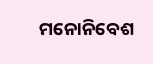ମନୋନିବେଶ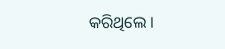କରିଥିଲେ ।